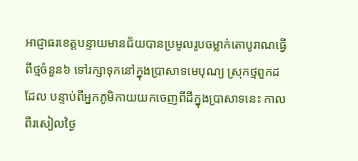អាជ្ញាធរខេត្តបន្ទាយមានជ័យបានប្រមូលរូបចម្លាក់តោបូរាណធ្វើពីថ្មចំនួន៦ ទៅរក្សាទុកនៅក្នុងប្រាសាទមេបុណ្យ ស្រុកថ្មពួកដដែល បន្ទាប់ពីអ្នកភូមិកាយយកចេញពីដីក្នុងប្រាសាទនេះ កាលពីរសៀលថ្ងៃ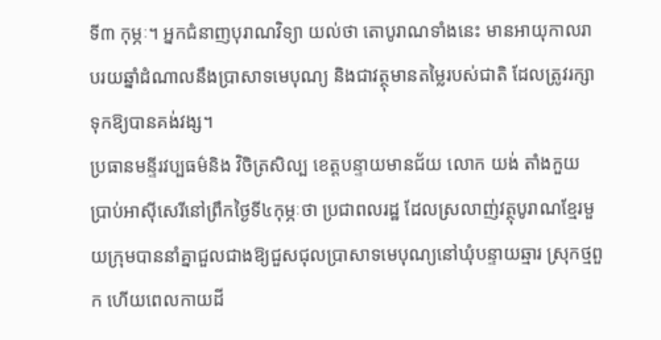ទី៣ កុម្ភៈ។ អ្នកជំនាញបុរាណវិទ្យា យល់ថា តោបូរាណទាំងនេះ មានអាយុកាលរាបរយឆ្នាំដំណាលនឹងប្រាសាទមេបុណ្យ និងជាវត្ថុមានតម្លៃរបស់ជាតិ ដែលត្រូវរក្សាទុកឱ្យបានគង់វង្ស។
ប្រធានមន្ទីរវប្បធម៌និង វិចិត្រសិល្ប ខេត្តបន្ទាយមានជ័យ លោក យង់ តាំងកួយ ប្រាប់អាស៊ីសេរីនៅព្រឹកថ្ងៃទី៤កុម្ភៈថា ប្រជាពលរដ្ឋ ដែលស្រលាញ់វត្ថុបូរាណខ្មែរមួយក្រុមបាននាំគ្នាជួលជាងឱ្យជួសជុលប្រាសាទមេបុណ្យនៅឃុំបន្ទាយឆ្មារ ស្រុកថ្មពួក ហើយពេលកាយដី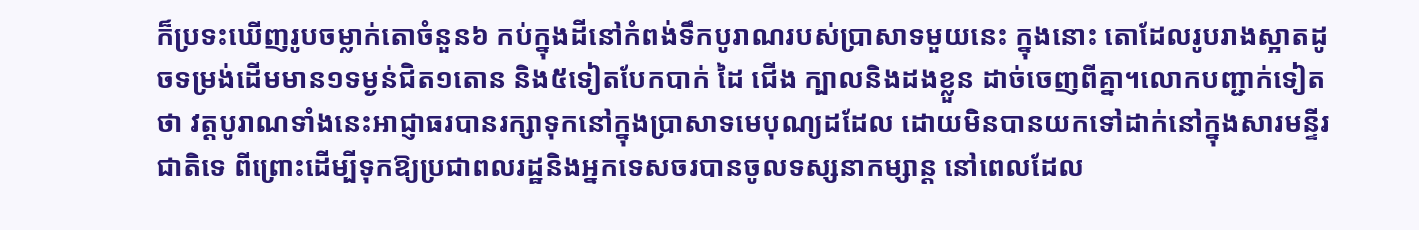ក៏ប្រទះឃើញរូបចម្លាក់តោចំនួន៦ កប់ក្នុងដីនៅកំពង់ទឹកបូរាណរបស់ប្រាសាទមួយនេះ ក្នុងនោះ តោដែលរូបរាងស្អាតដូចទម្រង់ដើមមាន១ទម្ងន់ជិត១តោន និង៥ទៀតបែកបាក់ ដៃ ជើង ក្បាលនិងដងខ្លួន ដាច់ចេញពីគ្នា។លោកបញ្ជាក់ទៀតថា វត្តបូរាណទាំងនេះអាជ្ញាធរបានរក្សាទុកនៅក្នុងប្រាសាទមេបុណ្យដដែល ដោយមិនបានយកទៅដាក់នៅក្នុងសារមន្ទីរជាតិទេ ពីព្រោះដើម្បីទុកឱ្យប្រជាពលរដ្ឋនិងអ្នកទេសចរបានចូលទស្សនាកម្សាន្ត នៅពេលដែល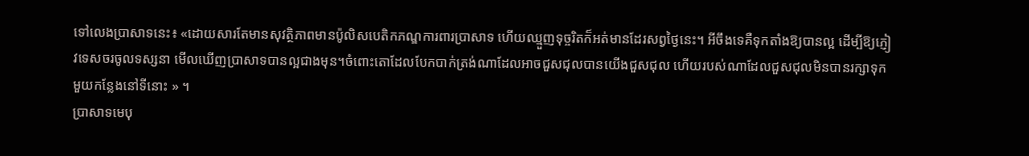ទៅលេងប្រាសាទនេះ៖ «ដោយសារតែមានសុវត្ថិភាពមានប៉ូលិសបេតិកភណ្ឌការពារប្រាសាទ ហើយឈ្មួញទុច្ចរិតក៏អត់មានដែរសព្វថ្ងៃនេះ។ អីចឹងទេគឺទុកតាំងឱ្យបានល្អ ដើម្បីឱ្យភ្ញៀវទេសចរចូលទស្សនា មើលឃើញប្រាសាទបានល្អជាងមុន។ចំពោះតោដែលបែកបាក់ត្រង់ណាដែលអាចជួសជុលបានយើងជួសជុល ហើយរបស់ណាដែលជួសជុលមិនបានរក្សាទុកមួយកន្លែងនៅទីនោះ » ។
ប្រាសាទមេបុ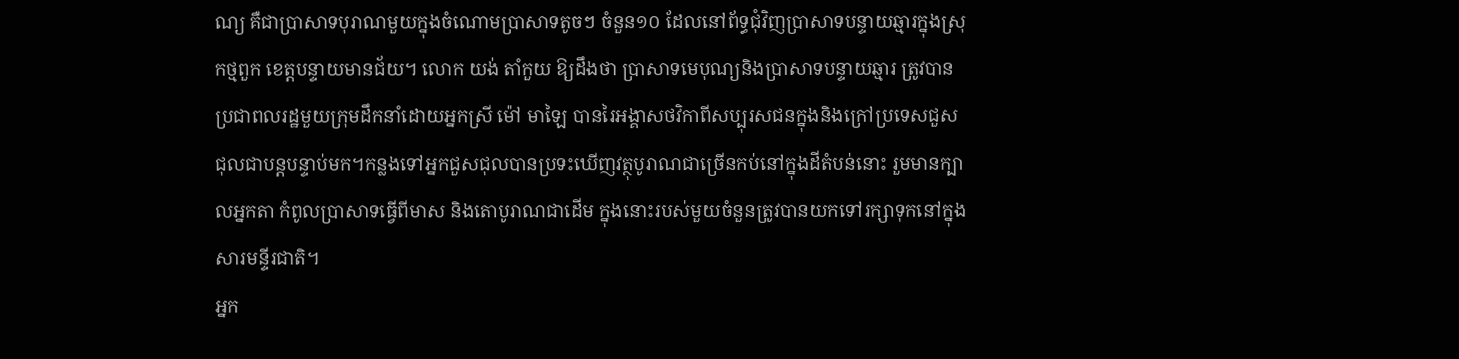ណ្យ គឺជាប្រាសាទបុរាណមួយក្នុងចំណោមប្រាសាទតូចៗ ចំនួន១០ ដែលនៅព័ទ្ធជុំវិញប្រាសាទបន្ទាយឆ្មារក្នុងស្រុកថ្មពួក ខេត្តបន្ទាយមានជ័យ។ លោក យង់ តាំកួយ ឱ្យដឹងថា ប្រាសាទមេបុណ្យនិងប្រាសាទបន្ទាយឆ្មារ ត្រូវបានប្រជាពលរដ្ឋមួយក្រុមដឹកនាំដោយអ្នកស្រី ម៉ៅ មាឡៃ បានរៃអង្គាសថវិកាពីសប្បុរសជនក្នុងនិងក្រៅប្រទេសជួសជុលជាបន្តបន្ទាប់មក។កន្លងទៅអ្នកជួសជុលបានប្រទះឃើញវត្ថុបូរាណជាច្រើនកប់នៅក្នុងដីតំបន់នោះ រួមមានក្បាលអ្នកតា កំពូលប្រាសាទធ្វើពីមាស និងតោបូរាណជាដើម ក្នុងនោះរបស់មួយចំនួនត្រូវបានយកទៅរក្សាទុកនៅក្នុងសារមន្ទីរជាតិ។
អ្នក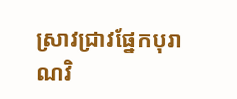ស្រាវជ្រាវផ្នែកបុរាណវិ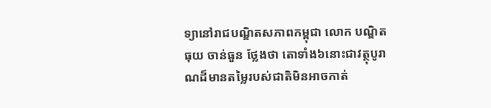ទ្យានៅរាជបណ្ឌិតសភាពកម្ពុជា លោក បណ្ឌិត ធុយ ចាន់ធួន ថ្លែងថា តោទាំង៦នោះជាវត្ថុបូរាណដ៏មានតម្លៃរបស់ជាតិមិនអាចកាត់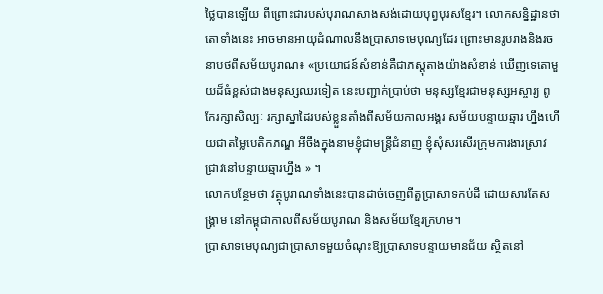ថ្លៃបានឡើយ ពីព្រោះជារបស់បុរាណសាងសង់ដោយបុព្វបុរសខ្មែរ។ លោកសន្និដ្ឋានថា តោទាំងនេះ អាចមានអាយុដំណាលនឹងប្រាសាទមេបុណ្យដែរ ព្រោះមានរូបរាងនិងរចនាបថពីសម័យបូរាណ៖ «ប្រយោជន៍សំខាន់គឺជាភស្តុតាងយ៉ាងសំខាន់ ឃើញទេតោមួយដ៏ធំខ្ពស់ជាងមនុស្សឈរទៀត នេះបញ្ជាក់ប្រាប់ថា មនុស្សខ្មែរជាមនុស្សអស្ចារ្យ ពូកែរក្សាសិល្បៈ រក្សាស្នាដៃរបស់ខ្លួនតាំងពីសម័យកាលអង្គរ សម័យបន្ទាយឆ្មារ ហ្នឹងហើយជាតម្លៃបេតិកភណ្ឌ អីចឹងក្នុងនាមខ្ញុំជាមន្ត្រីជំនាញ ខ្ញុំសុំសរសើរក្រុមការងារស្រាវជ្រាវនៅបន្ទាយឆ្មារហ្នឹង » ។
លោកបន្ថែមថា វត្ថុបូរាណទាំងនេះបានដាច់ចេញពីតួប្រាសាទកប់ដី ដោយសារតែសង្គ្រាម នៅកម្ពុជាកាលពីសម័យបូរាណ និងសម័យខ្មែរក្រហម។
ប្រាសាទមេបុណ្យជាប្រាសាទមួយចំណុះឱ្យប្រាសាទបន្ទាយមានជ័យ ស្ថិតនៅ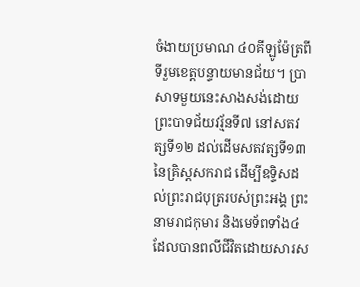ចំងាយប្រមាណ ៤០គីឡូម៉ែត្រពីទីរួមខេត្តបន្ទាយមានជ័យ។ ប្រាសាទមួយនេះសាងសង់ដោយព្រះបាទជ័យវរ្ម័នទី៧ នៅសតវត្សទី១២ ដល់ដើមសតវត្សទី១៣ នៃគ្រិស្តសករាជ ដើម្បីឧទ្ទិសដល់ព្រះរាជបុត្ររបស់ព្រះអង្គ ព្រះនាមរាជកុមារ និងមេទ័ពទាំង៤ ដែលបានពលីជីវិតដោយសារស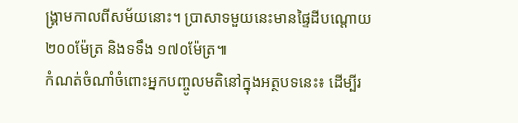ង្គ្រាមកាលពីសម័យនោះ។ ប្រាសាទមួយនេះមានផ្ទៃដីបណ្ដោយ ២០០ម៉ែត្រ និងទទឹង ១៧០ម៉ែត្រ៕
កំណត់ចំណាំចំពោះអ្នកបញ្ចូលមតិនៅក្នុងអត្ថបទនេះ៖ ដើម្បីរ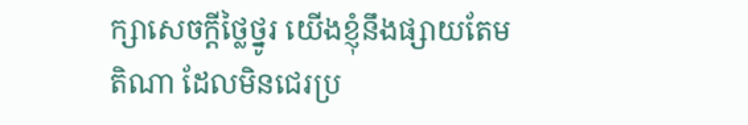ក្សាសេចក្ដីថ្លៃថ្នូរ យើងខ្ញុំនឹងផ្សាយតែមតិណា ដែលមិនជេរប្រ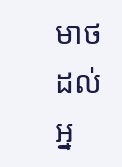មាថដល់អ្ន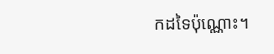កដទៃប៉ុណ្ណោះ។